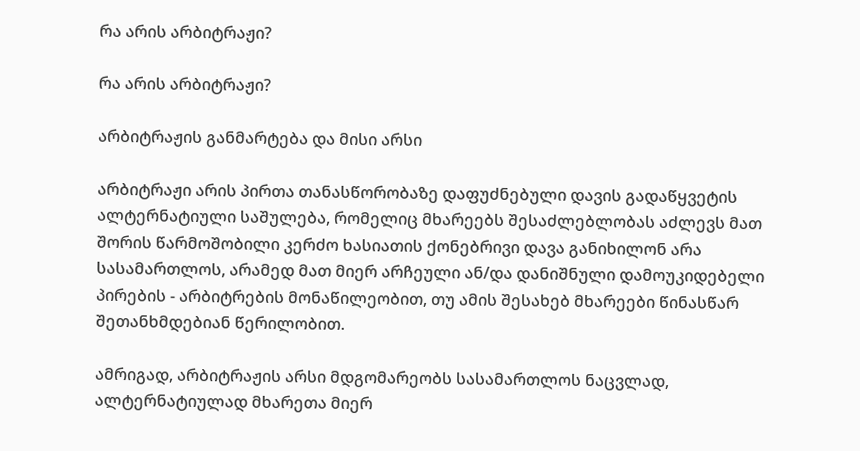რა არის არბიტრაჟი?

რა არის არბიტრაჟი?

არბიტრაჟის განმარტება და მისი არსი

არბიტრაჟი არის პირთა თანასწორობაზე დაფუძნებული დავის გადაწყვეტის ალტერნატიული საშულება, რომელიც მხარეებს შესაძლებლობას აძლევს მათ შორის წარმოშობილი კერძო ხასიათის ქონებრივი დავა განიხილონ არა სასამართლოს, არამედ მათ მიერ არჩეული ან/და დანიშნული დამოუკიდებელი პირების - არბიტრების მონაწილეობით, თუ ამის შესახებ მხარეები წინასწარ შეთანხმდებიან წერილობით.

ამრიგად, არბიტრაჟის არსი მდგომარეობს სასამართლოს ნაცვლად, ალტერნატიულად მხარეთა მიერ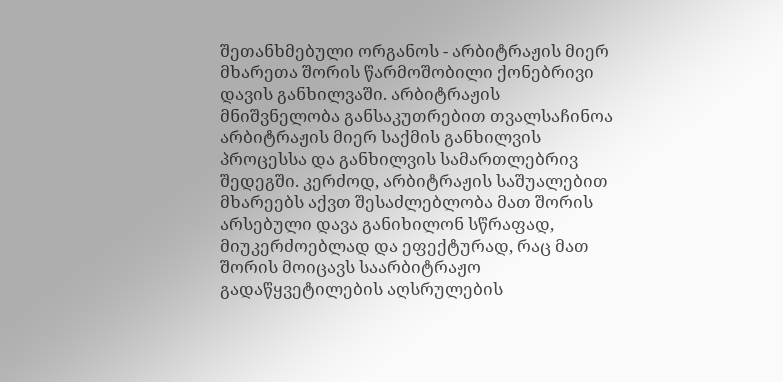შეთანხმებული ორგანოს - არბიტრაჟის მიერ მხარეთა შორის წარმოშობილი ქონებრივი დავის განხილვაში. არბიტრაჟის მნიშვნელობა განსაკუთრებით თვალსაჩინოა არბიტრაჟის მიერ საქმის განხილვის პროცესსა და განხილვის სამართლებრივ შედეგში. კერძოდ, არბიტრაჟის საშუალებით მხარეებს აქვთ შესაძლებლობა მათ შორის არსებული დავა განიხილონ სწრაფად, მიუკერძოებლად და ეფექტურად, რაც მათ შორის მოიცავს საარბიტრაჟო გადაწყვეტილების აღსრულების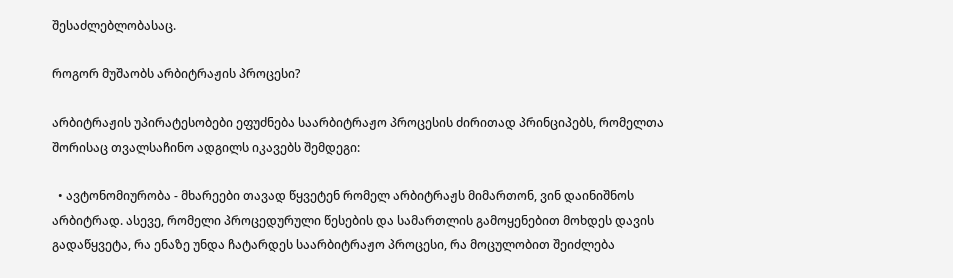შესაძლებლობასაც.

როგორ მუშაობს არბიტრაჟის პროცესი?

არბიტრაჟის უპირატესობები ეფუძნება საარბიტრაჟო პროცესის ძირითად პრინციპებს, რომელთა შორისაც თვალსაჩინო ადგილს იკავებს შემდეგი:

  • ავტონომიურობა - მხარეები თავად წყვეტენ რომელ არბიტრაჟს მიმართონ, ვინ დაინიშნოს არბიტრად. ასევე, რომელი პროცედურული წესების და სამართლის გამოყენებით მოხდეს დავის გადაწყვეტა, რა ენაზე უნდა ჩატარდეს საარბიტრაჟო პროცესი, რა მოცულობით შეიძლება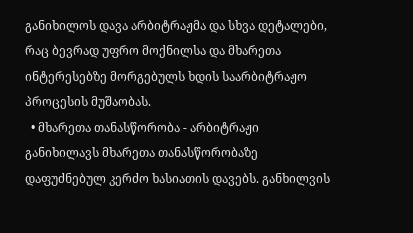განიხილოს დავა არბიტრაჟმა და სხვა დეტალები, რაც ბევრად უფრო მოქნილსა და მხარეთა ინტერესებზე მორგებულს ხდის საარბიტრაჟო პროცესის მუშაობას.
  • მხარეთა თანასწორობა - არბიტრაჟი განიხილავს მხარეთა თანასწორობაზე დაფუძნებულ კერძო ხასიათის დავებს. განხილვის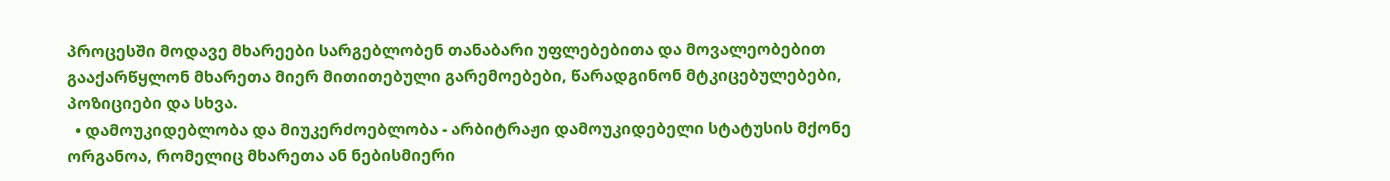პროცესში მოდავე მხარეები სარგებლობენ თანაბარი უფლებებითა და მოვალეობებით გააქარწყლონ მხარეთა მიერ მითითებული გარემოებები, წარადგინონ მტკიცებულებები, პოზიციები და სხვა.
  • დამოუკიდებლობა და მიუკერძოებლობა - არბიტრაჟი დამოუკიდებელი სტატუსის მქონე ორგანოა, რომელიც მხარეთა ან ნებისმიერი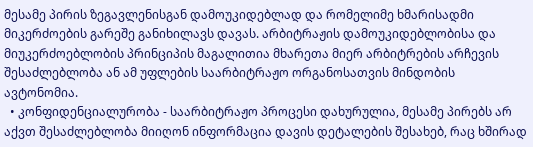მესამე პირის ზეგავლენისგან დამოუკიდებლად და რომელიმე ხმარისადმი მიკერძოების გარეშე განიხილავს დავას. არბიტრაჟის დამოუკიდებლობისა და მიუკერძოებლობის პრინციპის მაგალითია მხარეთა მიერ არბიტრების არჩევის შესაძლებლობა ან ამ უფლების საარბიტრაჟო ორგანოსათვის მინდობის ავტონომია.
  • კონფიდენციალურობა - საარბიტრაჟო პროცესი დახურულია, მესამე პირებს არ აქვთ შესაძლებლობა მიიღონ ინფორმაცია დავის დეტალების შესახებ, რაც ხშირად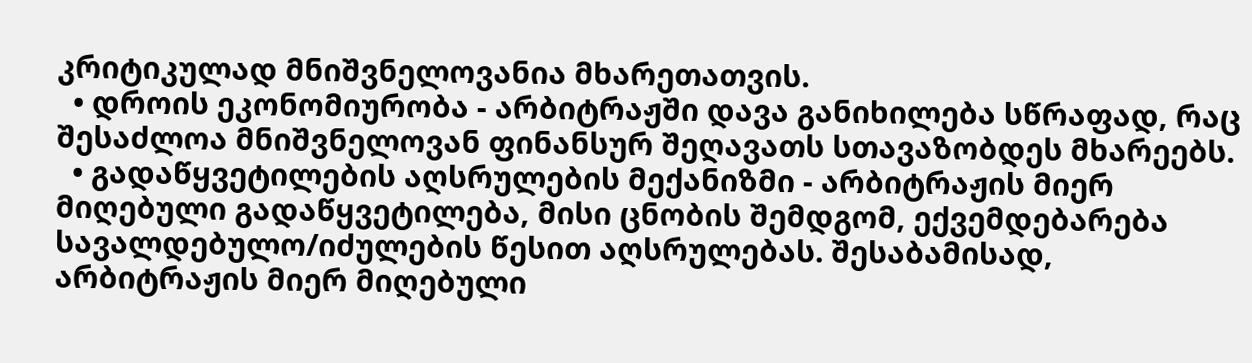კრიტიკულად მნიშვნელოვანია მხარეთათვის.
  • დროის ეკონომიურობა - არბიტრაჟში დავა განიხილება სწრაფად, რაც შესაძლოა მნიშვნელოვან ფინანსურ შეღავათს სთავაზობდეს მხარეებს.
  • გადაწყვეტილების აღსრულების მექანიზმი - არბიტრაჟის მიერ მიღებული გადაწყვეტილება, მისი ცნობის შემდგომ, ექვემდებარება სავალდებულო/იძულების წესით აღსრულებას. შესაბამისად, არბიტრაჟის მიერ მიღებული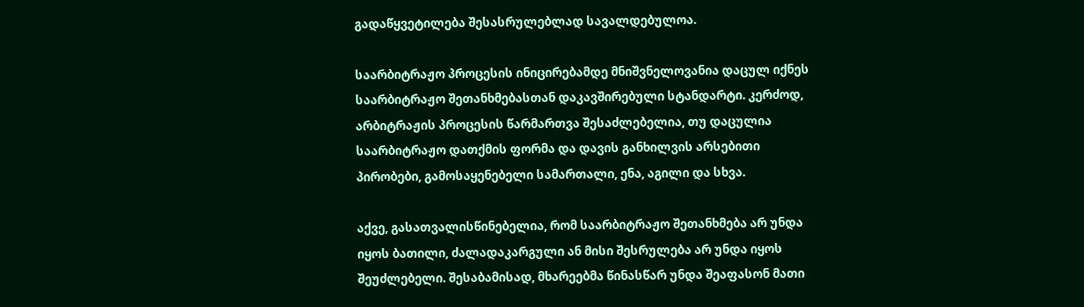გადაწყვეტილება შესასრულებლად სავალდებულოა.

საარბიტრაჟო პროცესის ინიცირებამდე მნიშვნელოვანია დაცულ იქნეს საარბიტრაჟო შეთანხმებასთან დაკავშირებული სტანდარტი. კერძოდ, არბიტრაჟის პროცესის წარმართვა შესაძლებელია, თუ დაცულია საარბიტრაჟო დათქმის ფორმა და დავის განხილვის არსებითი პირობები, გამოსაყენებელი სამართალი, ენა, აგილი და სხვა.

აქვე, გასათვალისწინებელია, რომ საარბიტრაჟო შეთანხმება არ უნდა იყოს ბათილი, ძალადაკარგული ან მისი შესრულება არ უნდა იყოს შეუძლებელი. შესაბამისად, მხარეებმა წინასწარ უნდა შეაფასონ მათი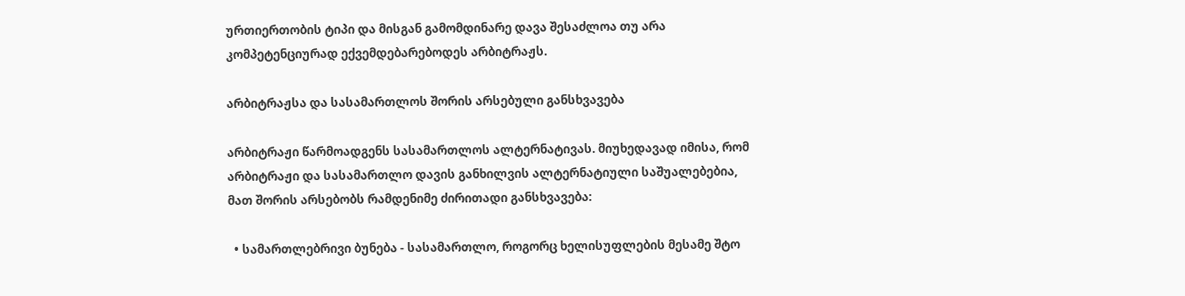ურთიერთობის ტიპი და მისგან გამომდინარე დავა შესაძლოა თუ არა კომპეტენციურად ექვემდებარებოდეს არბიტრაჟს.

არბიტრაჟსა და სასამართლოს შორის არსებული განსხვავება

არბიტრაჟი წარმოადგენს სასამართლოს ალტერნატივას. მიუხედავად იმისა, რომ არბიტრაჟი და სასამართლო დავის განხილვის ალტერნატიული საშუალებებია, მათ შორის არსებობს რამდენიმე ძირითადი განსხვავება:

  • სამართლებრივი ბუნება - სასამართლო, როგორც ხელისუფლების მესამე შტო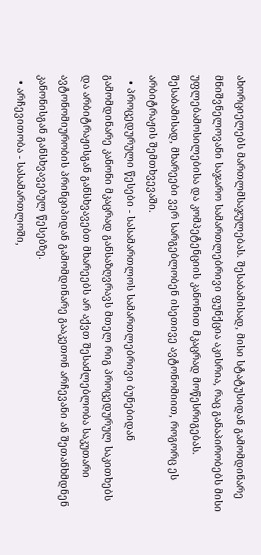ახორციელებს მართლმსაჯულებას. შესაბამისად, მისი სტატუსიდან გამომდინარე მნიშვნელოვანი საჯარო სამართლებრივი ფუნქცია აკისრია, რაც განაპირობებს მისი უფლებამოსილებისა და კომპეტენციის კანონით მკაცრად მოწესრიგებას. შესაბამისად, მხარეები ვერ სარგებლობენ ისეთივე ავტონომიით, როგორც ეს არბიტრაჟის შემთხვევაში.
  • პროცედურული წესები - სასამართლოს სამართლებრივი ბუნებიდან გამომდინარე კანონი მკაცრად განსაზღვრავს მთელ რიგ პროცედურულ საკითხებს და არბიტრაჟისგან განსხვავებთ მხარეებს არ აქვთ შესაძლებლობა საკუთარი ავტონომიურობის პრინციპიდან გამომდინარე გააკეთონ არჩევანი ან შეთანხმდნენ კანონისგან განსხვავებულ წესებზე.
  • არჩევითობა - სასამართლოში,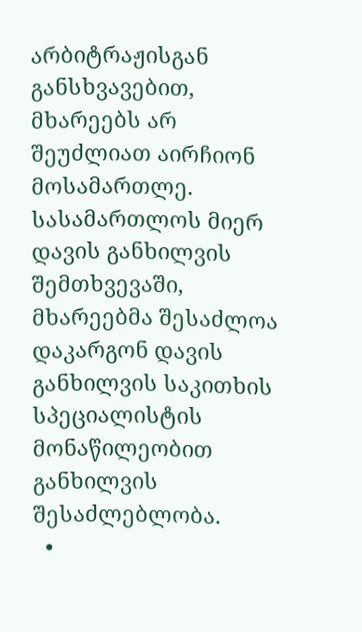არბიტრაჟისგან განსხვავებით, მხარეებს არ შეუძლიათ აირჩიონ მოსამართლე. სასამართლოს მიერ დავის განხილვის შემთხვევაში, მხარეებმა შესაძლოა დაკარგონ დავის განხილვის საკითხის სპეციალისტის მონაწილეობით განხილვის შესაძლებლობა.
  •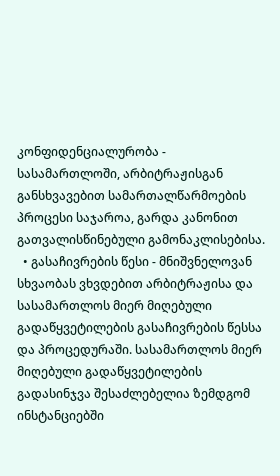კონფიდენციალურობა - სასამართლოში, არბიტრაჟისგან განსხვავებით სამართალწარმოების პროცესი საჯაროა, გარდა კანონით გათვალისწინებული გამონაკლისებისა.
  • გასაჩივრების წესი - მნიშვნელოვან სხვაობას ვხვდებით არბიტრაჟისა და სასამართლოს მიერ მიღებული გადაწყვეტილების გასაჩივრების წესსა და პროცედურაში. სასამართლოს მიერ მიღებული გადაწყვეტილების გადასინჯვა შესაძლებელია ზემდგომ ინსტანციებში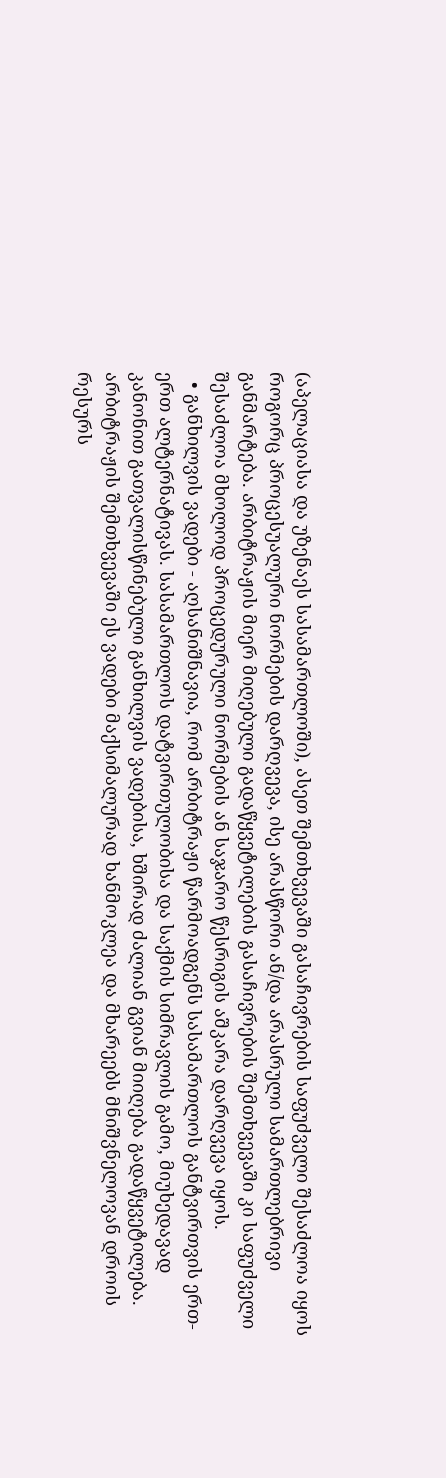(აპელაციასა და უზენაეს სასამართლოში), ასეთ შემთხვევაში გასაჩივრების საფუძველი შესაძლოა იყოს როგორც პროცესუალური ნორმების დარღვევა, ისე არასწორი ან/და არასრული სამართლებრივი განმარტება. არბიტრაჟის მიერ მიღებული გადაწყვეტილების გასაჩივრების შემთხვევაში კი საფუძველი შესაძლოა მხოლოდ პროცედურული ნორმების ან საჯარო წესრიგის აშკარა დარღვევა იყოს.
  • განხილვის ვადები - აღსანიშნავია, რომ არბიტრაჟი წარმოადგენს სასამართლოს განტვირთვის ერთ-ერთ ალტერნატივას. სასამართლოს დატვირთულობისა და საქმის სიმრავლის გამო, მიუხედავად კანონით გათვალისწინებული განხილვის ვადებისა, ხშირად ძალიან გვიან მიიღება გადაწყვეტილება. არბიტრაჟის შემთხვევაში ეს ვადები მაქსიმალურად ხანმოკლეა და მხარეებს მნიშვნელოვან დროის რესურს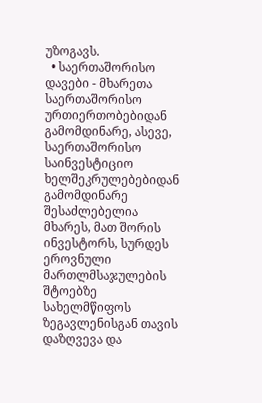უზოგავს.
  • საერთაშორისო დავები - მხარეთა საერთაშორისო ურთიერთობებიდან გამომდინარე, ასევე, საერთაშორისო საინვესტიციო ხელშეკრულებებიდან გამომდინარე შესაძლებელია მხარეს, მათ შორის ინვესტორს, სურდეს ეროვნული მართლმსაჯულების შტოებზე სახელმწიფოს ზეგავლენისგან თავის დაზღვევა და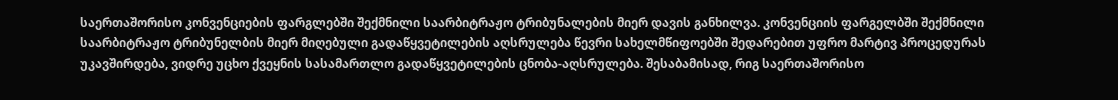საერთაშორისო კონვენციების ფარგლებში შექმნილი საარბიტრაჟო ტრიბუნალების მიერ დავის განხილვა. კონვენციის ფარგელბში შექმნილი საარბიტრაჟო ტრიბუნელბის მიერ მიღებული გადაწყვეტილების აღსრულება წევრი სახელმწიფოებში შედარებით უფრო მარტივ პროცედურას უკავშირდება, ვიდრე უცხო ქვეყნის სასამართლო გადაწყვეტილების ცნობა-აღსრულება. შესაბამისად, რიგ საერთაშორისო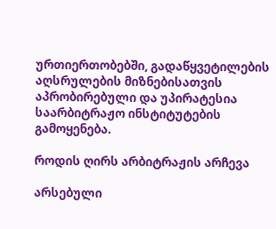ურთიერთობებში, გადაწყვეტილების აღსრულების მიზნებისათვის აპრობირებული და უპირატესია საარბიტრაჟო ინსტიტუტების გამოყენება.

როდის ღირს არბიტრაჟის არჩევა

არსებული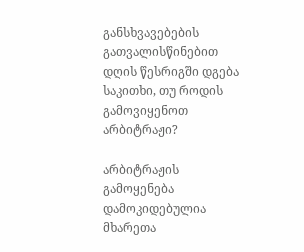განსხვავებების გათვალისწინებით დღის წესრიგში დგება საკითხი, თუ როდის გამოვიყენოთ არბიტრაჟი?

არბიტრაჟის გამოყენება დამოკიდებულია მხარეთა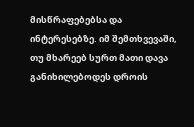მისწრაფებებსა და ინტერესებზე. იმ შემთხვევაში, თუ მხარეებ სურთ მათი დავა განიხილებოდეს დროის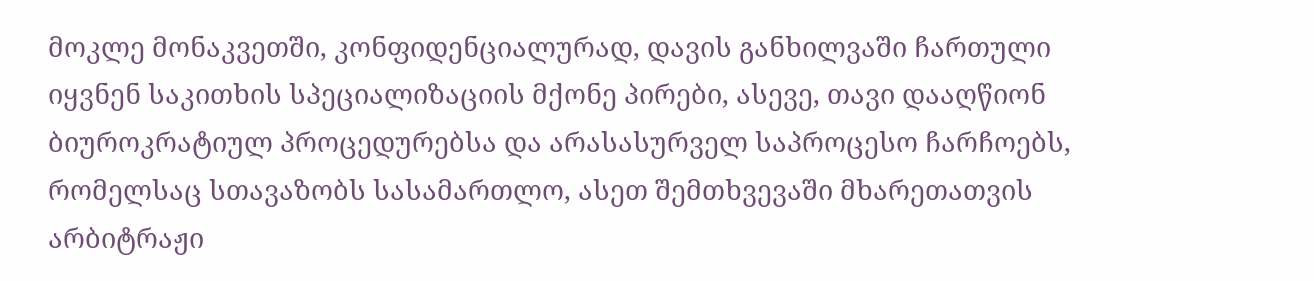მოკლე მონაკვეთში, კონფიდენციალურად, დავის განხილვაში ჩართული იყვნენ საკითხის სპეციალიზაციის მქონე პირები, ასევე, თავი დააღწიონ ბიუროკრატიულ პროცედურებსა და არასასურველ საპროცესო ჩარჩოებს, რომელსაც სთავაზობს სასამართლო, ასეთ შემთხვევაში მხარეთათვის არბიტრაჟი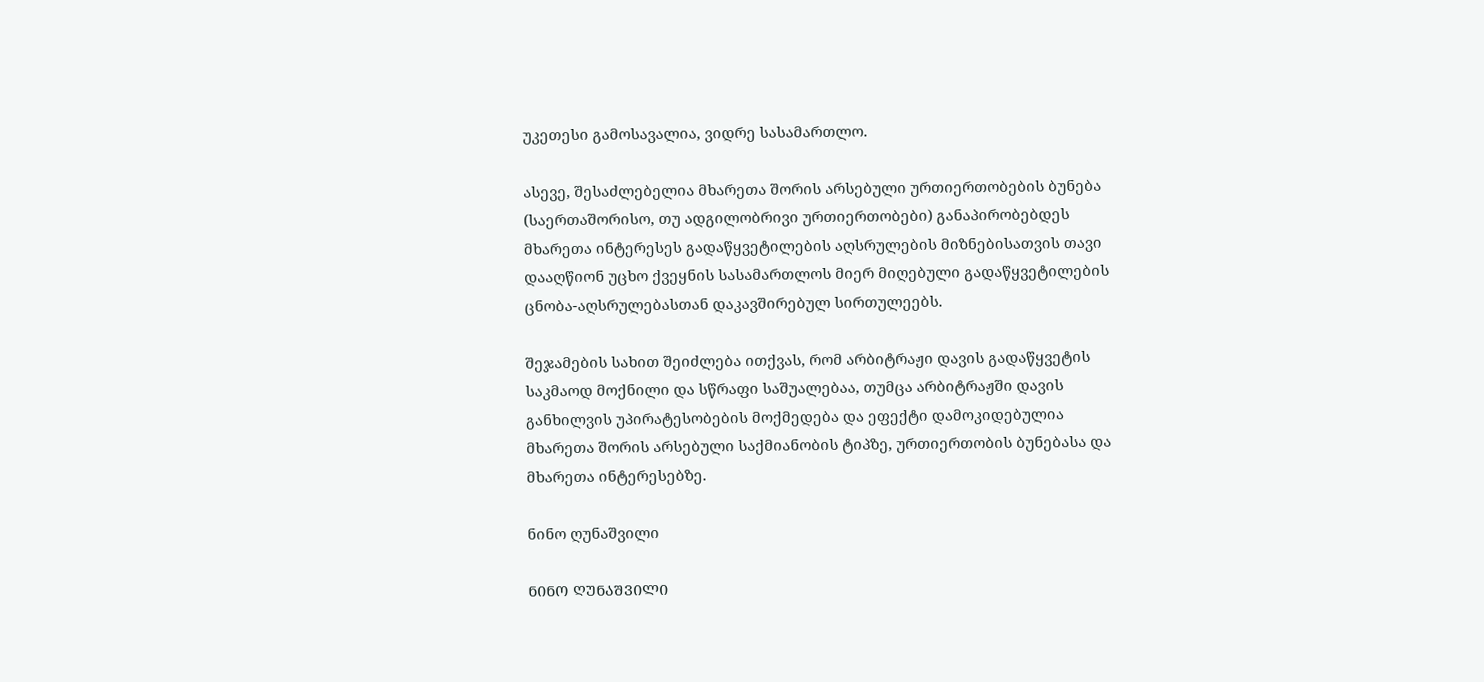უკეთესი გამოსავალია, ვიდრე სასამართლო.

ასევე, შესაძლებელია მხარეთა შორის არსებული ურთიერთობების ბუნება (საერთაშორისო, თუ ადგილობრივი ურთიერთობები) განაპირობებდეს მხარეთა ინტერესეს გადაწყვეტილების აღსრულების მიზნებისათვის თავი დააღწიონ უცხო ქვეყნის სასამართლოს მიერ მიღებული გადაწყვეტილების ცნობა-აღსრულებასთან დაკავშირებულ სირთულეებს.

შეჯამების სახით შეიძლება ითქვას, რომ არბიტრაჟი დავის გადაწყვეტის საკმაოდ მოქნილი და სწრაფი საშუალებაა, თუმცა არბიტრაჟში დავის განხილვის უპირატესობების მოქმედება და ეფექტი დამოკიდებულია მხარეთა შორის არსებული საქმიანობის ტიპზე, ურთიერთობის ბუნებასა და მხარეთა ინტერესებზე.

ნინო ღუნაშვილი

ᲜᲘᲜᲝ ᲦᲣᲜᲐᲨᲕᲘᲚᲘ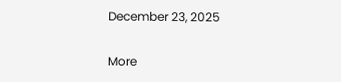December 23, 2025

More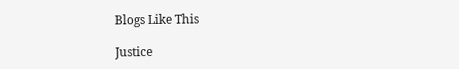Blogs Like This

Justice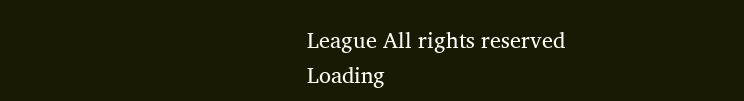League All rights reserved
Loading